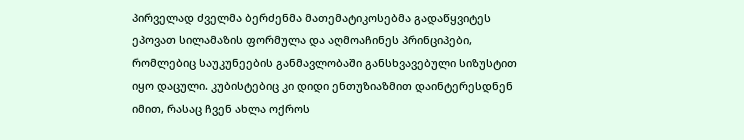პირველად ძველმა ბერძენმა მათემატიკოსებმა გადაწყვიტეს ეპოვათ სილამაზის ფორმულა და აღმოაჩინეს პრინციპები, რომლებიც საუკუნეების განმავლობაში განსხვავებული სიზუსტით იყო დაცული. კუბისტებიც კი დიდი ენთუზიაზმით დაინტერესდნენ იმით, რასაც ჩვენ ახლა ოქროს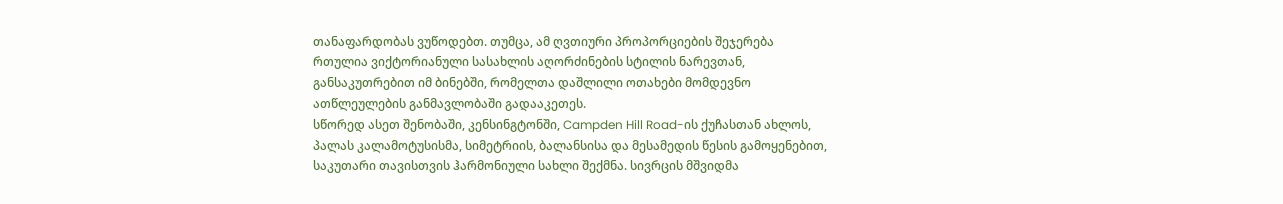თანაფარდობას ვუწოდებთ. თუმცა, ამ ღვთიური პროპორციების შეჯერება რთულია ვიქტორიანული სასახლის აღორძინების სტილის ნარევთან, განსაკუთრებით იმ ბინებში, რომელთა დაშლილი ოთახები მომდევნო ათწლეულების განმავლობაში გადააკეთეს.
სწორედ ასეთ შენობაში, კენსინგტონში, Campden Hill Road-ის ქუჩასთან ახლოს, პალას კალამოტუსისმა, სიმეტრიის, ბალანსისა და მესამედის წესის გამოყენებით, საკუთარი თავისთვის ჰარმონიული სახლი შექმნა. სივრცის მშვიდმა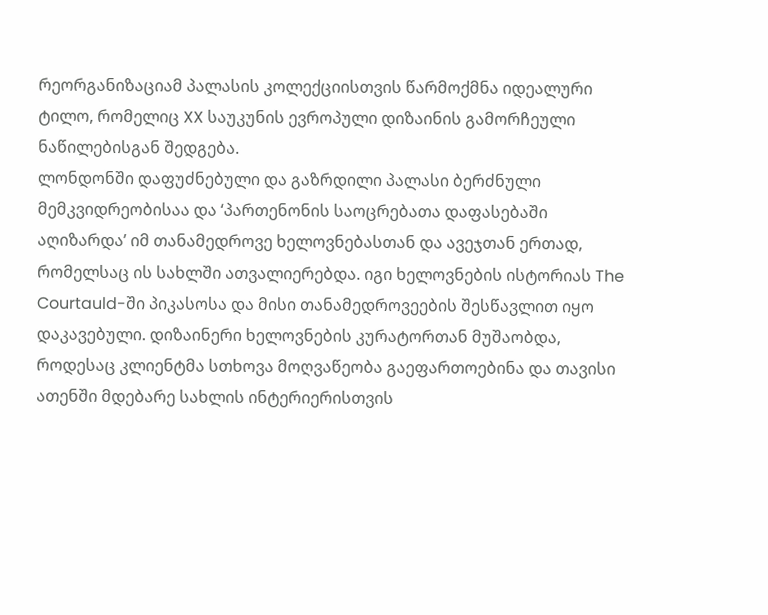რეორგანიზაციამ პალასის კოლექციისთვის წარმოქმნა იდეალური ტილო, რომელიც XX საუკუნის ევროპული დიზაინის გამორჩეული ნაწილებისგან შედგება.
ლონდონში დაფუძნებული და გაზრდილი პალასი ბერძნული მემკვიდრეობისაა და ‘პართენონის საოცრებათა დაფასებაში აღიზარდა’ იმ თანამედროვე ხელოვნებასთან და ავეჯთან ერთად, რომელსაც ის სახლში ათვალიერებდა. იგი ხელოვნების ისტორიას The Courtauld-ში პიკასოსა და მისი თანამედროვეების შესწავლით იყო დაკავებული. დიზაინერი ხელოვნების კურატორთან მუშაობდა, როდესაც კლიენტმა სთხოვა მოღვაწეობა გაეფართოებინა და თავისი ათენში მდებარე სახლის ინტერიერისთვის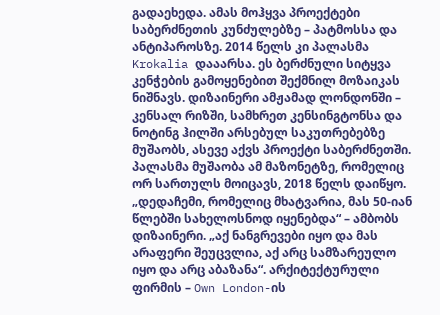გადაეხედა. ამას მოჰყვა პროექტები საბერძნეთის კუნძულებზე – პატმოსსა და ანტიპაროსზე. 2014 წელს კი პალასმა Krokalia დააარსა. ეს ბერძნული სიტყვა კენჭების გამოყენებით შექმნილ მოზაიკას ნიშნავს. დიზაინერი ამჟამად ლონდონში – კენსალ რიზში, სამხრეთ კენსინგტონსა და ნოტინგ ჰილში არსებულ საკუთრებებზე მუშაობს, ასევე აქვს პროექტი საბერძნეთში.
პალასმა მუშაობა ამ მაზონეტზე, რომელიც ორ სართულს მოიცავს, 2018 წელს დაიწყო. „დედაჩემი, რომელიც მხატვარია, მას 50-იან წლებში სახელოსნოდ იყენებდა“ – ამბობს დიზაინერი. „აქ ნანგრევები იყო და მას არაფერი შეუცვლია, აქ არც სამზარეულო იყო და არც აბაზანა“. არქიტექტურული ფირმის – Own London-ის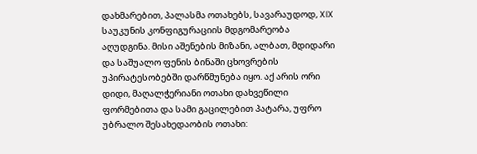დახმარებით, პალასმა ოთახებს, სავარაუდოდ, XIX საუკუნის კონფიგურაციის მდგომარეობა აღუდგინა. მისი აშენების მიზანი, ალბათ, მდიდარი და საშუალო ფენის ბინაში ცხოვრების უპირატესობებში დარწმუნება იყო. აქ არის ორი დიდი, მაღალჭერიანი ოთახი დახვეწილი ფორმებითა და სამი გაცილებით პატარა, უფრო უბრალო შესახედაობის ოთახი: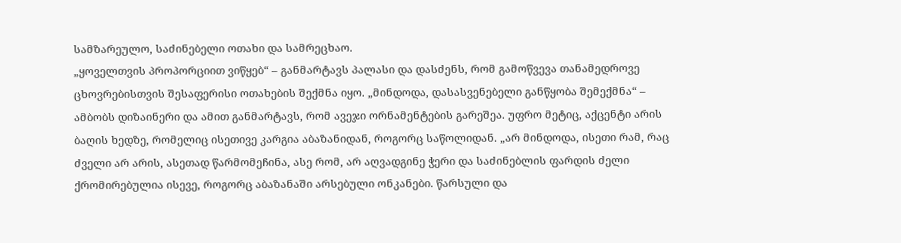სამზარეულო, საძინებელი ოთახი და სამრეცხაო.
„ყოველთვის პროპორციით ვიწყებ“ – განმარტავს პალასი და დასძენს, რომ გამოწვევა თანამედროვე ცხოვრებისთვის შესაფერისი ოთახების შექმნა იყო. „მინდოდა, დასასვენებელი განწყობა შემექმნა“ – ამბობს დიზაინერი და ამით განმარტავს, რომ ავეჯი ორნამენტების გარეშეა. უფრო მეტიც, აქცენტი არის ბაღის ხედზე, რომელიც ისეთივე კარგია აბაზანიდან, როგორც საწოლიდან. „არ მინდოდა, ისეთი რამ, რაც ძველი არ არის, ასეთად წარმომეჩინა, ასე რომ, არ აღვადგინე ჭერი და საძინებლის ფარდის ძელი ქრომირებულია ისევე, როგორც აბაზანაში არსებული ონკანები. წარსული და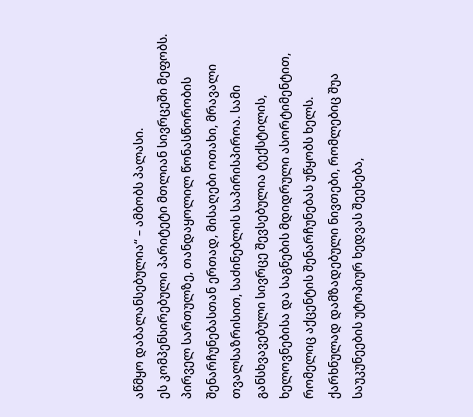აწმყო დაბალანსებულია“ – ამბობს პალასი.
ეს კომპენსირებული პარიტეტი მთლიან სივრცეში მეფობს. პირველ სართულზე, თანდაყოლილ წონასწორობის შენარჩუნებასთან ერთად, მისაღები ოთახი, მრავალი თვალსაზრისით, საძინებლის საპირისპიროა. სამი განსხვავებული სივრცე შევსებულია ტექსტილის, ხელოვნებისა და საგნების მდიდრული ასორტიმენტით, რომელიც აქცენტის შენარჩუნებას უწყობს ხელს.
ქარხნულად დამზადებული ნივთები, რომლებიც შუა საუკუნეების უტოპიურ ხედვას შეეხება,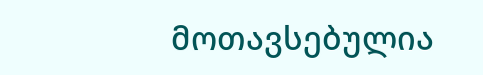მოთავსებულია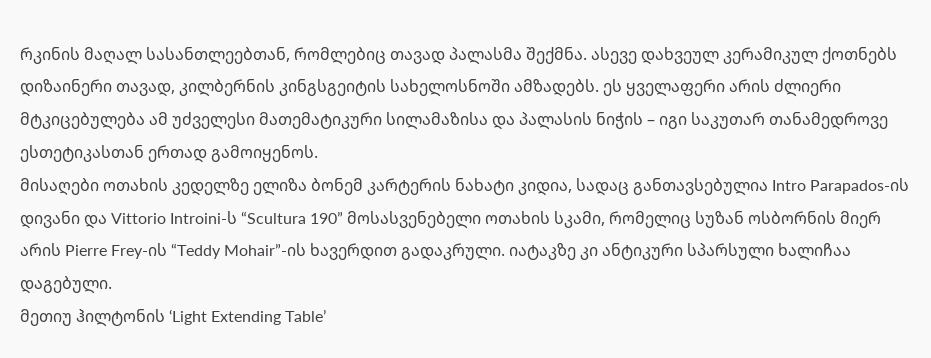რკინის მაღალ სასანთლეებთან, რომლებიც თავად პალასმა შექმნა. ასევე დახვეულ კერამიკულ ქოთნებს დიზაინერი თავად, კილბერნის კინგსგეიტის სახელოსნოში ამზადებს. ეს ყველაფერი არის ძლიერი მტკიცებულება ამ უძველესი მათემატიკური სილამაზისა და პალასის ნიჭის – იგი საკუთარ თანამედროვე ესთეტიკასთან ერთად გამოიყენოს.
მისაღები ოთახის კედელზე ელიზა ბონემ კარტერის ნახატი კიდია, სადაც განთავსებულია Intro Parapados-ის დივანი და Vittorio Introini-ს “Scultura 190” მოსასვენებელი ოთახის სკამი, რომელიც სუზან ოსბორნის მიერ არის Pierre Frey-ის “Teddy Mohair”-ის ხავერდით გადაკრული. იატაკზე კი ანტიკური სპარსული ხალიჩაა დაგებული.
მეთიუ ჰილტონის ‘Light Extending Table’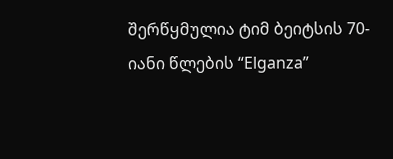შერწყმულია ტიმ ბეიტსის 70-იანი წლების “Elganza”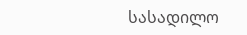სასადილო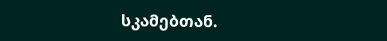სკამებთან.